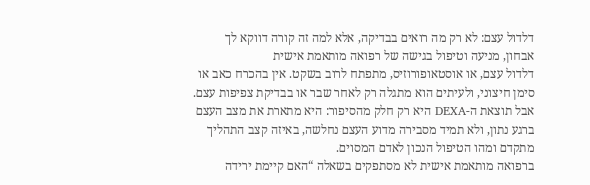דלדול עצם: לא רק מה רואים בבדיקה, אלא למה זה קורה דווקא לך
אבחון, מניעה וטיפול בגישה של רפואה מותאמת אישית
דלדול עצם, או אוסטאופורוזיס, מתפתח לרוב בשקט. אין בהכרח כאב או סימן חיצוני, ולעיתים הוא מתגלה רק לאחר שבר או בבדיקת צפיפות עצם. אבל תוצאת ה-DEXA היא רק חלק מהסיפור: היא מתארת את מצב העצם ברגע נתון, ולא תמיד מסבירה מדוע העצם נחלשה, באיזה קצב התהליך מתקדם ומהו הטיפול הנכון לאדם המסוים.
ברפואה מותאמת אישית לא מסתפקים בשאלה “האם קיימת ירידה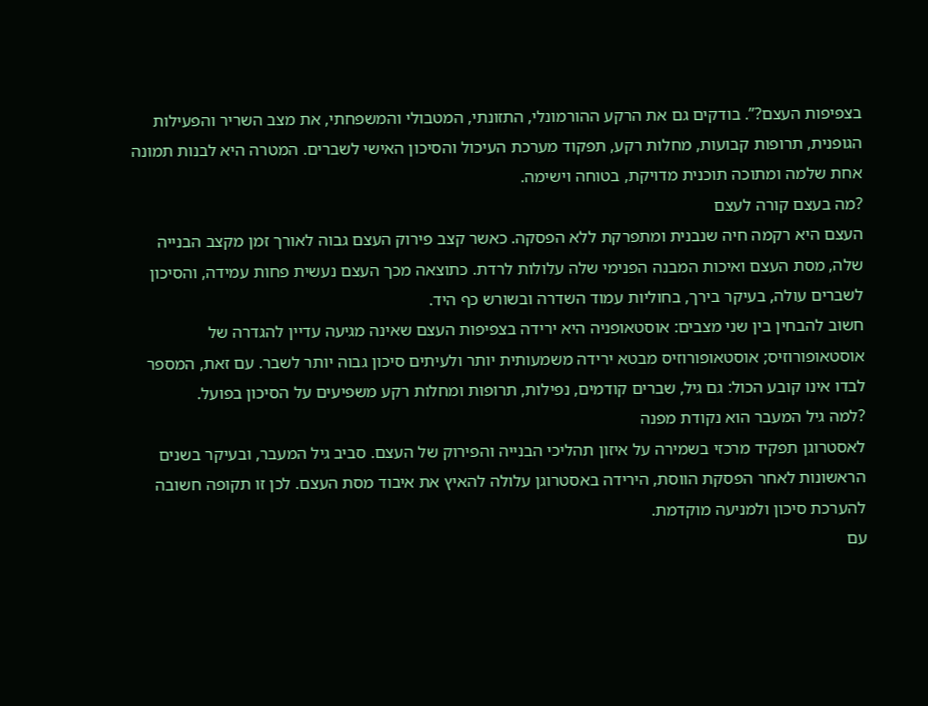בצפיפות העצם?”. בודקים גם את הרקע ההורמונלי, התזונתי, המטבולי והמשפחתי, את מצב השריר והפעילות הגופנית, תרופות קבועות, מחלות רקע, תפקוד מערכת העיכול והסיכון האישי לשברים. המטרה היא לבנות תמונה אחת שלמה ומתוכה תוכנית מדויקת, בטוחה וישימה.
?מה בעצם קורה לעצם
העצם היא רקמה חיה שנבנית ומתפרקת ללא הפסקה. כאשר קצב פירוק העצם גבוה לאורך זמן מקצב הבנייה שלה, מסת העצם ואיכות המבנה הפנימי שלה עלולות לרדת. כתוצאה מכך העצם נעשית פחות עמידה, והסיכון לשברים עולה, בעיקר בירך, בחוליות עמוד השדרה ובשורש כף היד.
חשוב להבחין בין שני מצבים: אוסטאופניה היא ירידה בצפיפות העצם שאינה מגיעה עדיין להגדרה של אוסטאופורוזיס; אוסטאופורוזיס מבטא ירידה משמעותית יותר ולעיתים סיכון גבוה יותר לשבר. עם זאת, המספר לבדו אינו קובע הכול: גם גיל, שברים קודמים, נפילות, תרופות ומחלות רקע משפיעים על הסיכון בפועל.
?למה גיל המעבר הוא נקודת מפנה
לאסטרוגן תפקיד מרכזי בשמירה על איזון תהליכי הבנייה והפירוק של העצם. סביב גיל המעבר, ובעיקר בשנים הראשונות לאחר הפסקת הווסת, הירידה באסטרוגן עלולה להאיץ את איבוד מסת העצם. לכן זו תקופה חשובה להערכת סיכון ולמניעה מוקדמת.
עם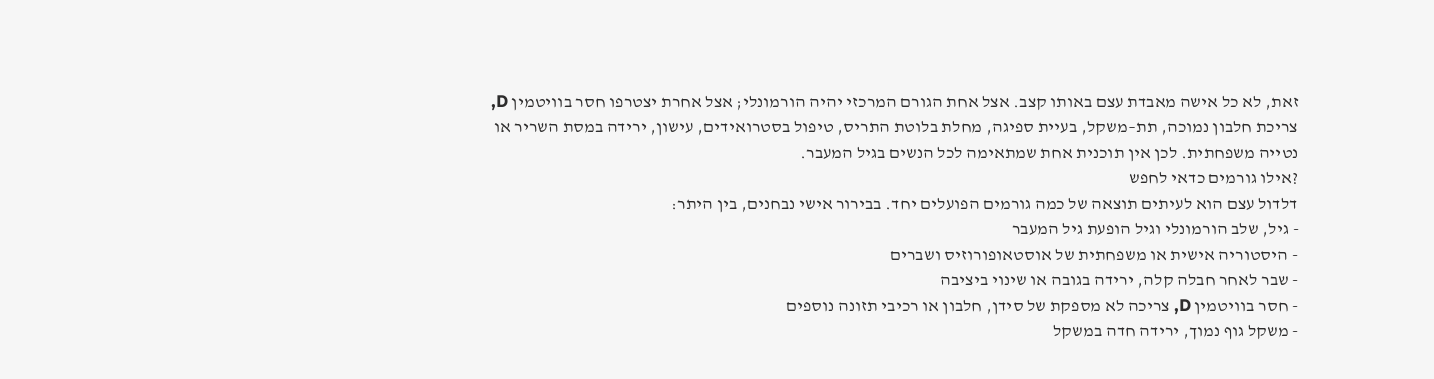זאת, לא כל אישה מאבדת עצם באותו קצב. אצל אחת הגורם המרכזי יהיה הורמונלי; אצל אחרת יצטרפו חסר בוויטמין D, צריכת חלבון נמוכה, תת–משקל, בעיית ספיגה, מחלת בלוטת התריס, טיפול בסטרואידים, עישון, ירידה במסת השריר או נטייה משפחתית. לכן אין תוכנית אחת שמתאימה לכל הנשים בגיל המעבר.
?אילו גורמים כדאי לחפש
דלדול עצם הוא לעיתים תוצאה של כמה גורמים הפועלים יחד. בבירור אישי נבחנים, בין היתר:
- גיל, שלב הורמונלי וגיל הופעת גיל המעבר
- היסטוריה אישית או משפחתית של אוסטאופורוזיס ושברים
- שבר לאחר חבלה קלה, ירידה בגובה או שינוי ביציבה
- חסר בוויטמין D, צריכה לא מספקת של סידן, חלבון או רכיבי תזונה נוספים
- משקל גוף נמוך, ירידה חדה במשקל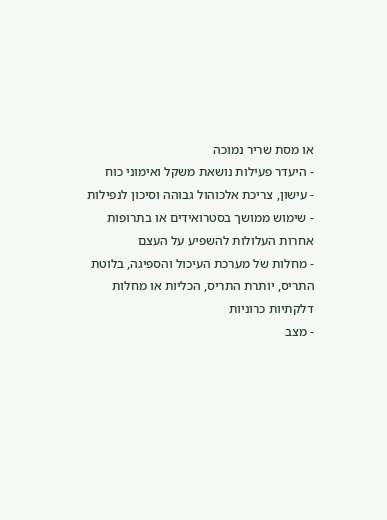או מסת שריר נמוכה
- היעדר פעילות נושאת משקל ואימוני כוח
- עישון, צריכת אלכוהול גבוהה וסיכון לנפילות
- שימוש ממושך בסטרואידים או בתרופות אחרות העלולות להשפיע על העצם
- מחלות של מערכת העיכול והספיגה, בלוטת התריס, יותרת התריס, הכליות או מחלות דלקתיות כרוניות
- מצב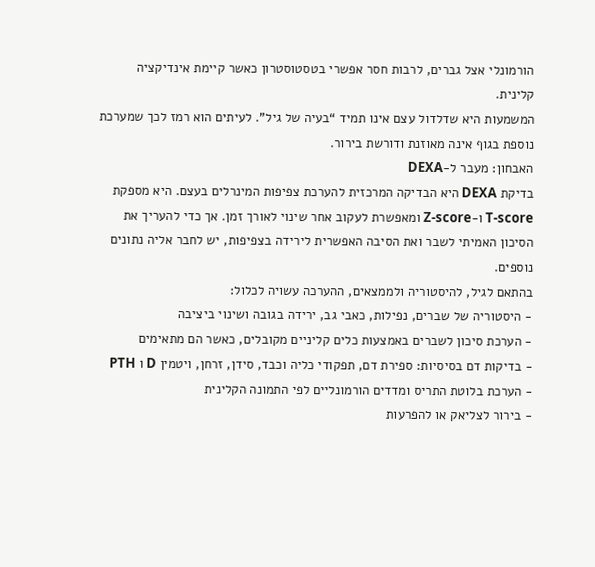הורמונלי אצל גברים, לרבות חסר אפשרי בטסטוסטרון כאשר קיימת אינדיקציה קלינית.
המשמעות היא שדלדול עצם אינו תמיד “בעיה של גיל”. לעיתים הוא רמז לכך שמערכת נוספת בגוף אינה מאוזנת ודורשת בירור.
האבחון: מעבר ל-DEXA
בדיקת DEXA היא הבדיקה המרכזית להערכת צפיפות המינרלים בעצם. היא מספקת T-score ו-Z-score ומאפשרת לעקוב אחר שינוי לאורך זמן. אך כדי להעריך את הסיכון האמיתי לשבר ואת הסיבה האפשרית לירידה בצפיפות, יש לחבר אליה נתונים נוספים.
בהתאם לגיל, להיסטוריה ולממצאים, ההערכה עשויה לכלול:
- היסטוריה של שברים, נפילות, כאבי גב, ירידה בגובה ושינוי ביציבה
- הערכת סיכון לשברים באמצעות כלים קליניים מקובלים, כאשר הם מתאימים
- בדיקות דם בסיסיות: ספירת דם, תפקודי כליה וכבד, סידן, זרחן, ויטמין D ו PTH
- הערכת בלוטת התריס ומדדים הורמונליים לפי התמונה הקלינית
- בירור לצליאק או להפרעות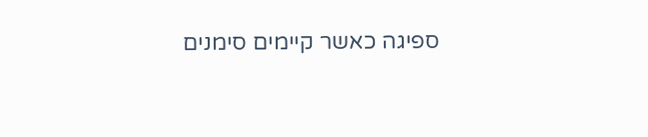ספיגה כאשר קיימים סימנים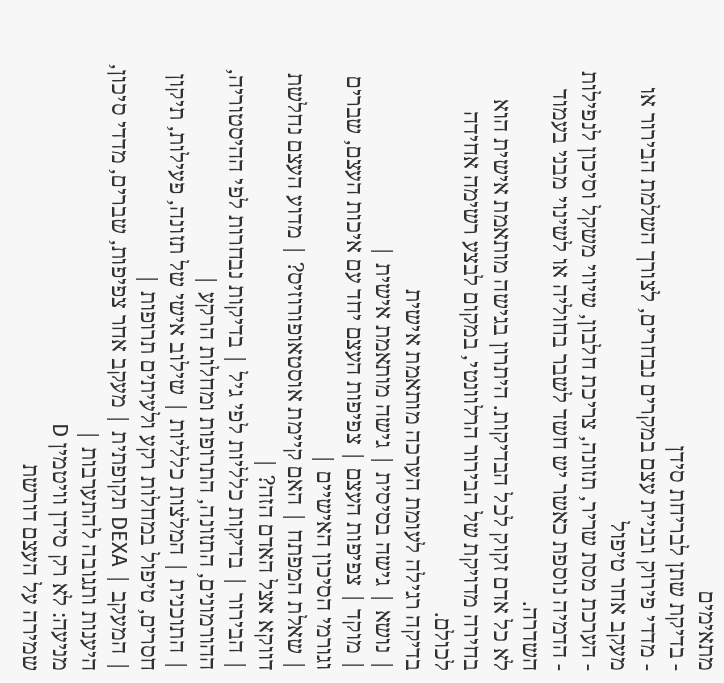מתאימים
- בדיקת שתן לבריחת סידן
- מדדי פירוק ובניית עצם במקרים נבחרים, לצורך השלמת הבירור או מעקב אחר טיפול
- הערכת מסת שריר, תזונה, צריכת חלבון, שיווי משקל וסיכון לנפילות
- הדמיה נוספת כאשר יש חשד לשבר בחוליה או לשינוי מבני בעמוד השדרה.
לא כל אדם זקוק לכל הבדיקות. היתרון בגישה מותאמת אישית הוא בחירה מדויקת של הבירור הרלוונטי, במקום לבצע רשימה אחידה לכולם.
בדיקה רגילה לעומת הערכה מותאמת אישית
| נושא | גישה בסיסית | גישה מותאמת אישית |
| מוקד | צפיפות העצם | צפיפות העצם יחד עם איכות העצם, שברים וגורמי הסיכון האישיים |
| שאלת המפתח | האם קיימת אוסטאופורוזיס? | מדוע העצם נחלשת דווקא אצל האדם הזה? |
| הבירור | בדיקות כלליות לפי גיל | בדיקות נבחרות לפי ההיסטוריה, ההורמונים, התזונה, התרופות ומחלות הרקע |
| התוכנית | המלצות כלליות | שילוב אישי של תזונה, פעילות, תיקון חסרים, טיפול במחלות רקע ולעיתים תרופות |
| המעקב | DEXA תקופתית | מעקב אחר צפיפות, שברים, מדדי סיכון, היענות ותגובה להתערבות |
מניעה: לא רק סידן וויטמין D
שמירה על העצם דורשת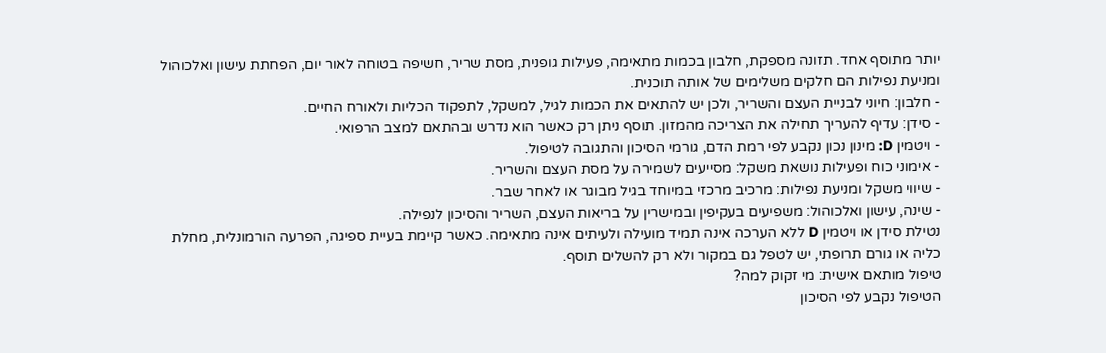יותר מתוסף אחד. תזונה מספקת, חלבון בכמות מתאימה, פעילות גופנית, מסת שריר, חשיפה בטוחה לאור יום, הפחתת עישון ואלכוהול ומניעת נפילות הם חלקים משלימים של אותה תוכנית.
- חלבון: חיוני לבניית העצם והשריר, ולכן יש להתאים את הכמות לגיל, למשקל, לתפקוד הכליות ולאורח החיים.
- סידן: עדיף להעריך תחילה את הצריכה מהמזון. תוסף ניתן רק כאשר הוא נדרש ובהתאם למצב הרפואי.
- ויטמין D: מינון נכון נקבע לפי רמת הדם, גורמי הסיכון והתגובה לטיפול.
- אימוני כוח ופעילות נושאת משקל: מסייעים לשמירה על מסת העצם והשריר.
- שיווי משקל ומניעת נפילות: מרכיב מרכזי במיוחד בגיל מבוגר או לאחר שבר.
- שינה, עישון ואלכוהול: משפיעים בעקיפין ובמישרין על בריאות העצם, השריר והסיכון לנפילה.
נטילת סידן או ויטמין D ללא הערכה אינה תמיד מועילה ולעיתים אינה מתאימה. כאשר קיימת בעיית ספיגה, הפרעה הורמונלית, מחלת כליה או גורם תרופתי, יש לטפל גם במקור ולא רק להשלים תוסף.
טיפול מותאם אישית: מי זקוק למה?
הטיפול נקבע לפי הסיכון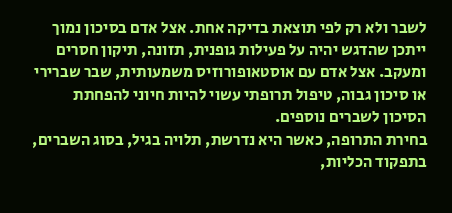לשבר ולא רק לפי תוצאת בדיקה אחת. אצל אדם בסיכון נמוך ייתכן שהדגש יהיה על פעילות גופנית, תזונה, תיקון חסרים ומעקב. אצל אדם עם אוסטאופורוזיס משמעותית, שבר שברירי או סיכון גבוה, טיפול תרופתי עשוי להיות חיוני להפחתת הסיכון לשברים נוספים.
בחירת התרופה, כאשר היא נדרשת, תלויה בגיל, בסוג השברים, בתפקוד הכליות,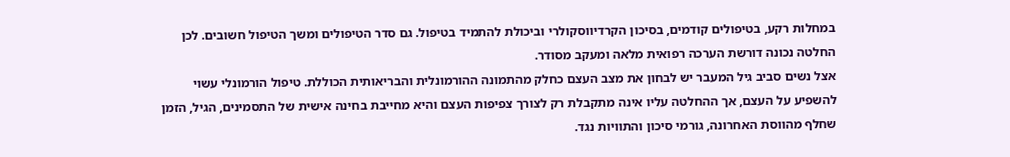במחלות רקע, בטיפולים קודמים, בסיכון הקרדיווסקולרי וביכולת להתמיד בטיפול. גם סדר הטיפולים ומשך הטיפול חשובים. לכן החלטה נכונה דורשת הערכה רפואית מלאה ומעקב מסודר.
אצל נשים סביב גיל המעבר יש לבחון את מצב העצם כחלק מהתמונה ההורמונלית והבריאותית הכוללת. טיפול הורמונלי עשוי להשפיע על העצם, אך ההחלטה עליו אינה מתקבלת רק לצורך צפיפות העצם והיא מחייבת בחינה אישית של התסמינים, הגיל, הזמן שחלף מהווסת האחרונה, גורמי סיכון והתוויות נגד.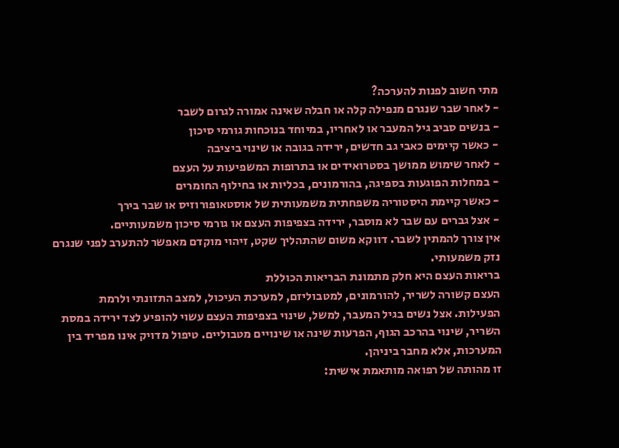מתי חשוב לפנות להערכה?
- לאחר שבר שנגרם מנפילה קלה או חבלה שאינה אמורה לגרום לשבר
- בנשים סביב גיל המעבר או לאחריו, במיוחד בנוכחות גורמי סיכון
- כאשר קיימים כאבי גב חדשים, ירידה בגובה או שינוי ביציבה
- לאחר שימוש ממושך בסטרואידים או בתרופות המשפיעות על העצם
- במחלות הפוגעות בספיגה, בהורמונים, בכליות או בחילוף החומרים
- כאשר קיימת היסטוריה משפחתית משמעותית של אוסטאופורוזיס או שבר בירך
- אצל גברים עם שבר לא מוסבר, ירידה בצפיפות העצם או גורמי סיכון משמעותיים.
אין צורך להמתין לשבר. דווקא משום שהתהליך שקט, זיהוי מוקדם מאפשר להתערב לפני שנגרם נזק משמעותי.
בריאות העצם היא חלק מתמונת הבריאות הכוללת
העצם קשורה לשריר, להורמונים, למטבוליזם, למערכת העיכול, למצב התזונתי ולרמת הפעילות. אצל נשים בגיל המעבר, למשל, שינוי בצפיפות העצם עשוי להופיע לצד ירידה במסת השריר, שינוי בהרכב הגוף, הפרעות שינה או שינויים מטבוליים. טיפול מדויק אינו מפריד בין המערכות, אלא מחבר ביניהן.
זו מהותה של רפואה מותאמת אישית: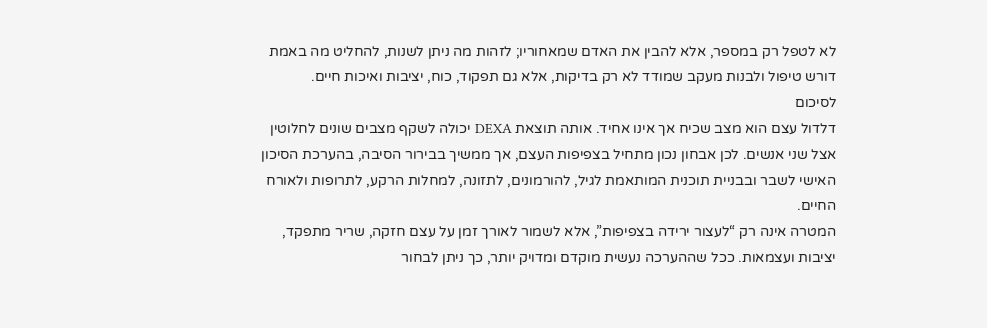לא לטפל רק במספר, אלא להבין את האדם שמאחוריו; לזהות מה ניתן לשנות, להחליט מה באמת דורש טיפול ולבנות מעקב שמודד לא רק בדיקות, אלא גם תפקוד, כוח, יציבות ואיכות חיים.
לסיכום
דלדול עצם הוא מצב שכיח אך אינו אחיד. אותה תוצאת DEXA יכולה לשקף מצבים שונים לחלוטין אצל שני אנשים. לכן אבחון נכון מתחיל בצפיפות העצם, אך ממשיך בבירור הסיבה, בהערכת הסיכון האישי לשבר ובבניית תוכנית המותאמת לגיל, להורמונים, לתזונה, למחלות הרקע, לתרופות ולאורח החיים.
המטרה אינה רק “לעצור ירידה בצפיפות”, אלא לשמור לאורך זמן על עצם חזקה, שריר מתפקד, יציבות ועצמאות. ככל שההערכה נעשית מוקדם ומדויק יותר, כך ניתן לבחור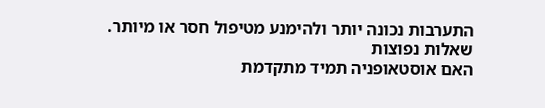התערבות נכונה יותר ולהימנע מטיפול חסר או מיותר.
שאלות נפוצות
האם אוסטאופניה תמיד מתקדמת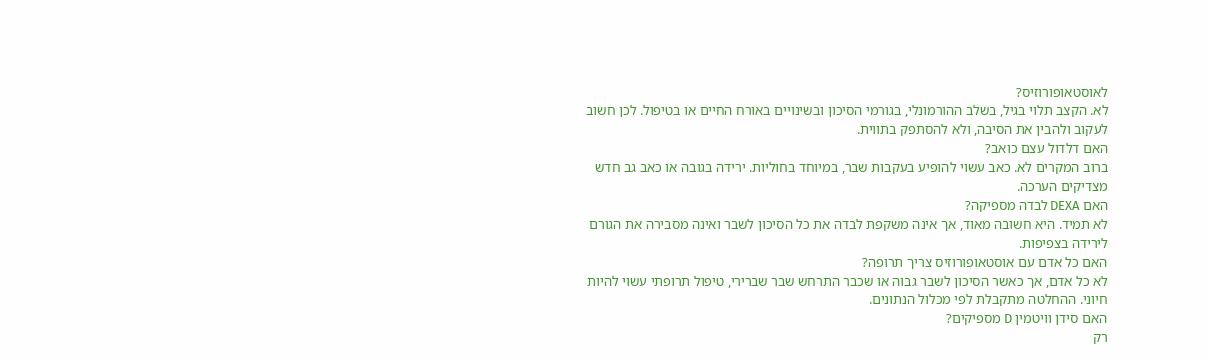לאוסטאופורוזיס?
לא. הקצב תלוי בגיל, בשלב ההורמונלי, בגורמי הסיכון ובשינויים באורח החיים או בטיפול. לכן חשוב לעקוב ולהבין את הסיבה, ולא להסתפק בתווית.
האם דלדול עצם כואב?
ברוב המקרים לא. כאב עשוי להופיע בעקבות שבר, במיוחד בחוליות. ירידה בגובה או כאב גב חדש מצדיקים הערכה.
האם DEXA לבדה מספיקה?
לא תמיד. היא חשובה מאוד, אך אינה משקפת לבדה את כל הסיכון לשבר ואינה מסבירה את הגורם לירידה בצפיפות.
האם כל אדם עם אוסטאופורוזיס צריך תרופה?
לא כל אדם, אך כאשר הסיכון לשבר גבוה או שכבר התרחש שבר שברירי, טיפול תרופתי עשוי להיות חיוני. ההחלטה מתקבלת לפי מכלול הנתונים.
האם סידן וויטמין D מספיקים?
רק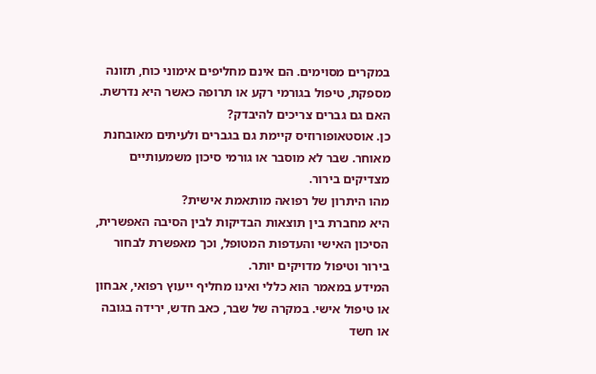במקרים מסוימים. הם אינם מחליפים אימוני כוח, תזונה מספקת, טיפול בגורמי רקע או תרופה כאשר היא נדרשת.
האם גם גברים צריכים להיבדק?
כן. אוסטאופורוזיס קיימת גם בגברים ולעיתים מאובחנת מאוחר. שבר לא מוסבר או גורמי סיכון משמעותיים מצדיקים בירור.
מהו היתרון של רפואה מותאמת אישית?
היא מחברת בין תוצאות הבדיקות לבין הסיבה האפשרית, הסיכון האישי והעדפות המטופל, וכך מאפשרת לבחור בירור וטיפול מדויקים יותר.
המידע במאמר הוא כללי ואינו מחליף ייעוץ רפואי, אבחון או טיפול אישי. במקרה של שבר, כאב חדש, ירידה בגובה או חשד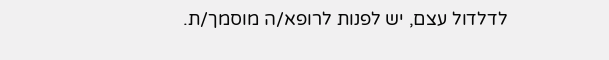לדלדול עצם, יש לפנות לרופא/ה מוסמך/ת.